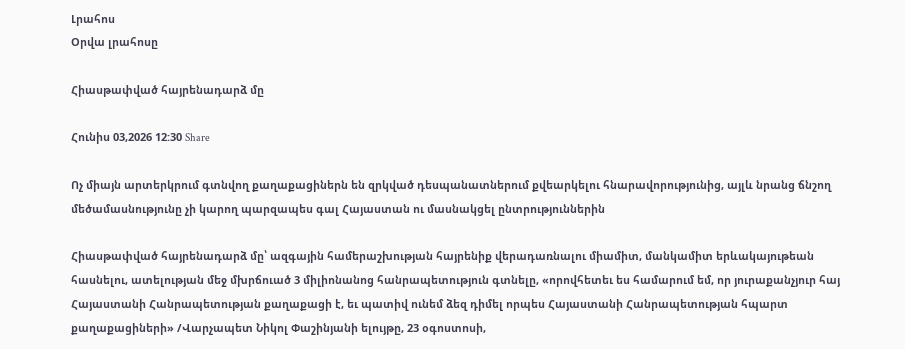Լրահոս
Օրվա լրահոսը

Հիասթափված հայրենադարձ մը

Հունիս 03,2026 12:30 Share

Ոչ միայն արտերկրում գտնվող քաղաքացիներն են զրկված դեսպանատներում քվեարկելու հնարավորությունից, այլև նրանց ճնշող մեծամասնությունը չի կարող պարզապես գալ Հայաստան ու մասնակցել ընտրություններին

Հիասթափված հայրենադարձ մը՝ ազգային համերաշխության հայրենիք վերադառնալու միամիտ, մանկամիտ երևակայութեան  հասնելու, ատելության մեջ մխրճուած 3 միլիոնանոց հանրապետություն գտնելը, «որովհետեւ ես համարում եմ, որ յուրաքանչյուր հայ Հայաստանի Հանրապետության քաղաքացի է, եւ պատիվ ունեմ ձեզ դիմել որպես Հայաստանի Հանրապետության հպարտ քաղաքացիների» /Վարչապետ Նիկոլ Փաշինյանի ելույթը, 23 օգոստոսի,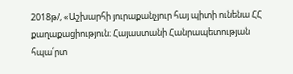2018թ/, «Աշխարհի յուրաքանչյուր հայ պիտի ունենա ՀՀ քաղաքացիություն։ Հայաստանի Հանրապետության հպա՛րտ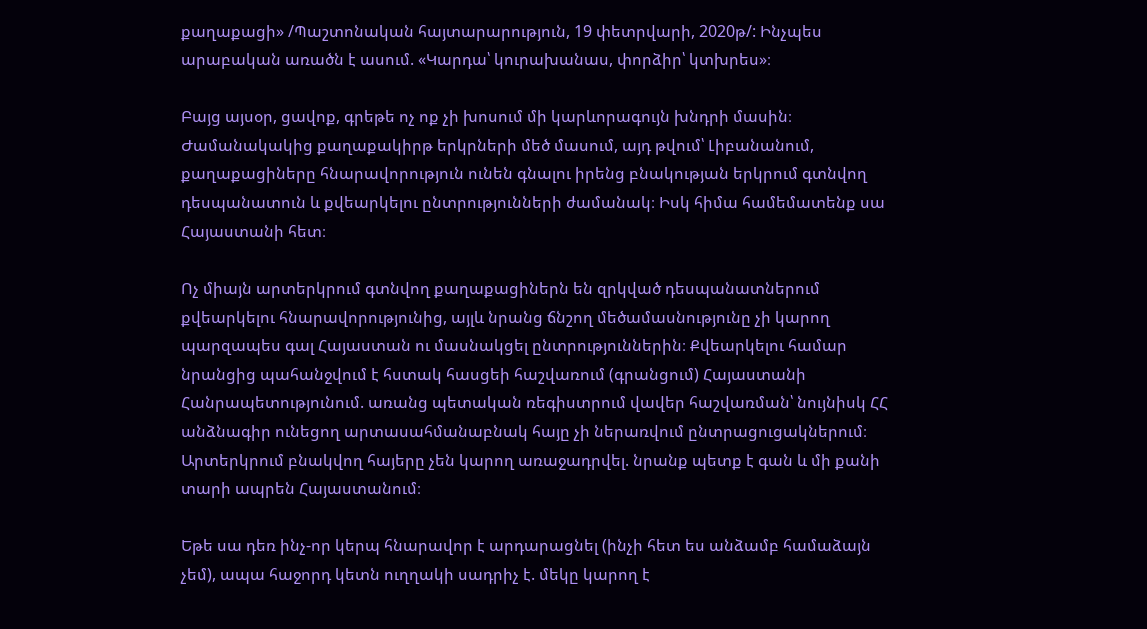քաղաքացի» /Պաշտոնական հայտարարություն, 19 փետրվարի, 2020թ/: Ինչպես արաբական առածն է ասում. «Կարդա՝ կուրախանաս, փորձիր՝ կտխրես»։

Բայց այսօր, ցավոք, գրեթե ոչ ոք չի խոսում մի կարևորագույն խնդրի մասին։ Ժամանակակից քաղաքակիրթ երկրների մեծ մասում, այդ թվում՝ Լիբանանում, քաղաքացիները հնարավորություն ունեն գնալու իրենց բնակության երկրում գտնվող դեսպանատուն և քվեարկելու ընտրությունների ժամանակ։ Իսկ հիմա համեմատենք սա Հայաստանի հետ։

Ոչ միայն արտերկրում գտնվող քաղաքացիներն են զրկված դեսպանատներում քվեարկելու հնարավորությունից, այլև նրանց ճնշող մեծամասնությունը չի կարող պարզապես գալ Հայաստան ու մասնակցել ընտրություններին։ Քվեարկելու համար նրանցից պահանջվում է հստակ հասցեի հաշվառում (գրանցում) Հայաստանի Հանրապետությունում. առանց պետական ռեգիստրում վավեր հաշվառման՝ նույնիսկ ՀՀ անձնագիր ունեցող արտասահմանաբնակ հայը չի ներառվում ընտրացուցակներում։ Արտերկրում բնակվող հայերը չեն կարող առաջադրվել. նրանք պետք է գան և մի քանի տարի ապրեն Հայաստանում։

Եթե սա դեռ ինչ-որ կերպ հնարավոր է արդարացնել (ինչի հետ ես անձամբ համաձայն չեմ), ապա հաջորդ կետն ուղղակի սադրիչ է. մեկը կարող է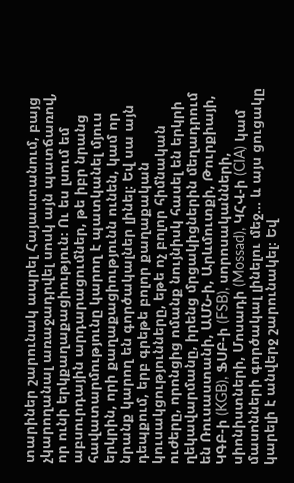տարիներ շարունակ ապրել Հայաստանում, բայց չկարողանալ առաջադրվել սոսկ այն պատճառով, որ ունի երկքաղաքացիություն։ Ու ես լսում եմ աբսուրդային արդարացումներ, թե իբր նրանց հավատարմությունը կարող է պատկանել մյուս երկրին, որի քաղաքացիությունն ունեն, կամ որ նրանք կարող են գործակալներ լինել։ Եվ սա այն դեպքում, երբ գրեթե բոլոր քաղաքական կուսակցությունները, եթե ոչ բոլոր հիմնական ուժերը, որոնցից ոմանք նույնիսկ հասել են երկրի ղեկավարմանը, իրենց մրցակիցներին մեղադրում են Ռուսաստանի, ԱՄՆ-ի, Արևմուտքի, Թուրքիայի, ԿԳԲ-ի (KGB), ՖՍԲ-ի (FSB), սորոսականների, սիոնիստների, Մոսադի (Mossad), ԿՀՎ-ի (CIA) կամ մասոնների գործակալ լինելու մեջ… և այս ցուցակը կարելի է անվերջ շարունակել։ Եվ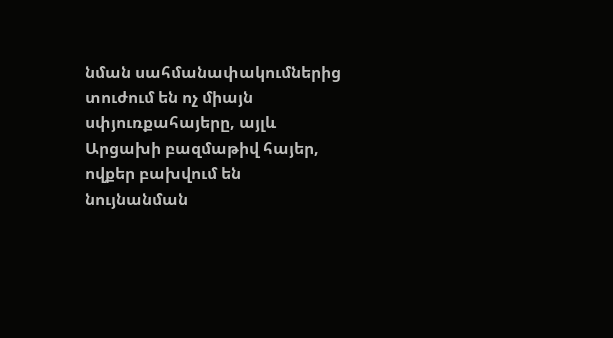նման սահմանափակումներից տուժում են ոչ միայն սփյուռքահայերը, այլև Արցախի բազմաթիվ հայեր, ովքեր բախվում են նույնանման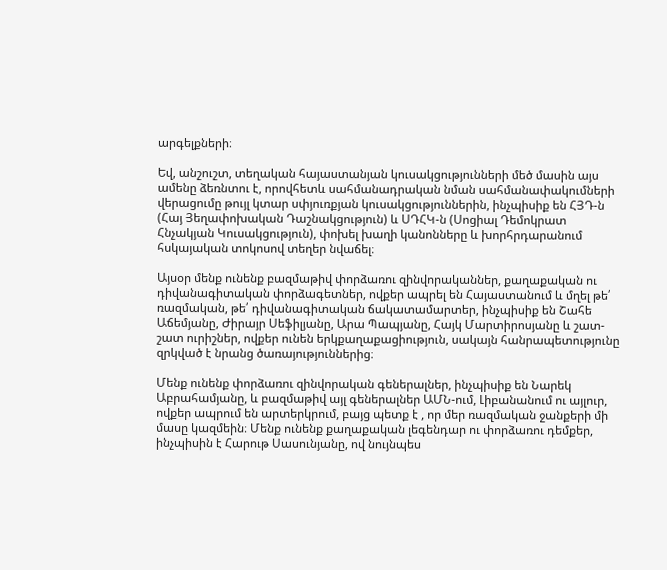արգելքների։

Եվ, անշուշտ, տեղական հայաստանյան կուսակցությունների մեծ մասին այս ամենը ձեռնտու է, որովհետև սահմանադրական նման սահմանափակումների վերացումը թույլ կտար սփյուռքյան կուսակցություններին, ինչպիսիք են ՀՅԴ-ն (Հայ Յեղափոխական Դաշնակցություն) և ՍԴՀԿ-ն (Սոցիալ Դեմոկրատ Հնչակյան Կուսակցություն), փոխել խաղի կանոնները և խորհրդարանում հսկայական տոկոսով տեղեր նվաճել։

Այսօր մենք ունենք բազմաթիվ փորձառու զինվորականներ, քաղաքական ու դիվանագիտական փորձագետներ, ովքեր ապրել են Հայաստանում և մղել թե՛ ռազմական, թե՛ դիվանագիտական ճակատամարտեր, ինչպիսիք են Շահե Աճեմյանը, Ժիրայր Սեֆիլյանը, Արա Պապյանը, Հայկ Մարտիրոսյանը և շատ-շատ ուրիշներ, ովքեր ունեն երկքաղաքացիություն, սակայն հանրապետությունը զրկված է նրանց ծառայություններից։

Մենք ունենք փորձառու զինվորական գեներալներ, ինչպիսիք են Նարեկ Աբրահամյանը, և բազմաթիվ այլ գեներալներ ԱՄՆ-ում, Լիբանանում ու այլուր, ովքեր ապրում են արտերկրում, բայց պետք է , որ մեր ռազմական ջանքերի մի մասը կազմեին։ Մենք ունենք քաղաքական լեգենդար ու փորձառու դեմքեր, ինչպիսին է Հարութ Սասունյանը, ով նույնպես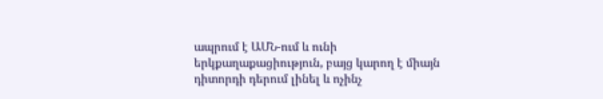ապրում է ԱՄՆ-ում և ունի երկքաղաքացիություն, բայց կարող է միայն դիտորդի դերում լինել և ոչինչ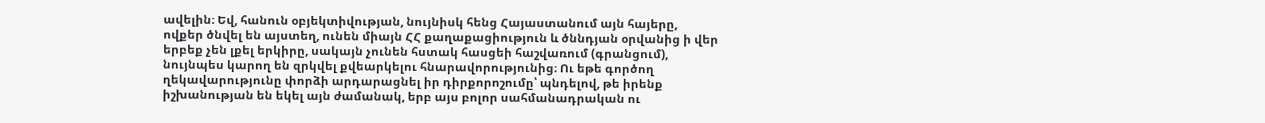ավելին։ Եվ, հանուն օբյեկտիվության, նույնիսկ հենց Հայաստանում այն հայերը, ովքեր ծնվել են այստեղ, ունեն միայն ՀՀ քաղաքացիություն և ծննդյան օրվանից ի վեր երբեք չեն լքել երկիրը, սակայն չունեն հստակ հասցեի հաշվառում (գրանցում), նույնպես կարող են զրկվել քվեարկելու հնարավորությունից։ Ու եթե գործող ղեկավարությունը փորձի արդարացնել իր դիրքորոշումը՝ պնդելով, թե իրենք իշխանության են եկել այն ժամանակ, երբ այս բոլոր սահմանադրական ու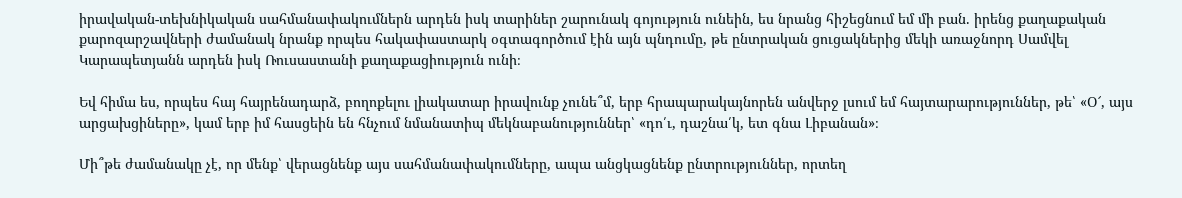իրավական-տեխնիկական սահմանափակումներն արդեն իսկ տարիներ շարունակ գոյություն ունեին, ես նրանց հիշեցնում եմ մի բան. իրենց քաղաքական քարոզարշավների ժամանակ նրանք որպես հակափաստարկ օգտագործում էին այն պնդումը, թե ընտրական ցուցակներից մեկի առաջնորդ Սամվել Կարապետյանն արդեն իսկ Ռուսաստանի քաղաքացիություն ունի։

Եվ հիմա ես, որպես հայ հայրենադարձ, բողոքելու լիակատար իրավունք չունե՞մ, երբ հրապարակայնորեն անվերջ լսում եմ հայտարարություններ, թե՝ «Օ՜, այս արցախցիները», կամ երբ իմ հասցեին են հնչում նմանատիպ մեկնաբանություններ՝ «դո՛ւ, դաշնա՛կ, ետ գնա Լիբանան»։

Մի՞թե ժամանակը չէ, որ մենք՝ վերացնենք այս սահմանափակումները, ապա անցկացնենք ընտրություններ, որտեղ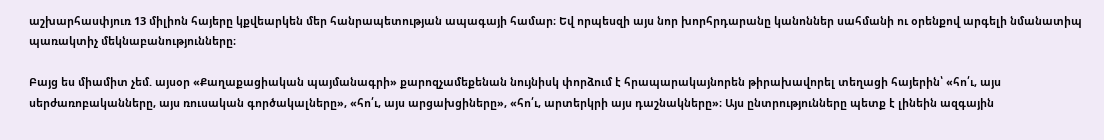աշխարհասփյուռ 13 միլիոն հայերը կքվեարկեն մեր հանրապետության ապագայի համար։ Եվ որպեսզի այս նոր խորհրդարանը կանոններ սահմանի ու օրենքով արգելի նմանատիպ պառակտիչ մեկնաբանությունները։

Բայց ես միամիտ չեմ. այսօր «Քաղաքացիական պայմանագրի» քարոզչամեքենան նույնիսկ փորձում է հրապարակայնորեն թիրախավորել տեղացի հայերին՝ «հո՛ւ, այս սերժառոբականները, այս ռուսական գործակալները», «հո՛ւ, այս արցախցիները», «հո՛ւ, արտերկրի այս դաշնակները»։ Այս ընտրությունները պետք է լինեին ազգային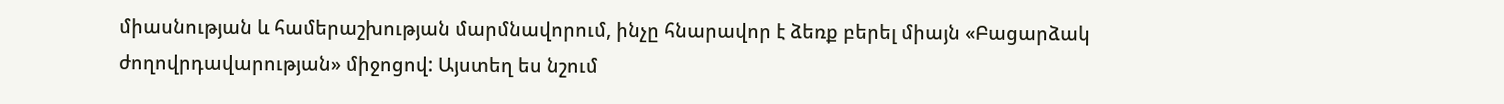միասնության և համերաշխության մարմնավորում, ինչը հնարավոր է ձեռք բերել միայն «Բացարձակ ժողովրդավարության» միջոցով: Այստեղ ես նշում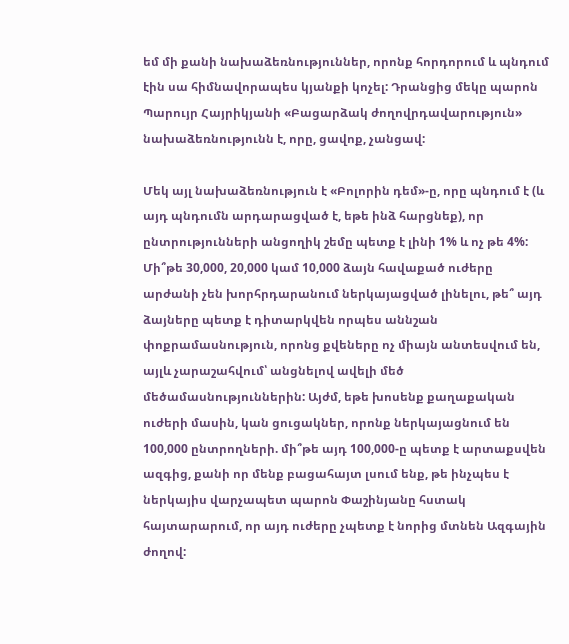եմ մի քանի նախաձեռնություններ, որոնք հորդորում և պնդում էին սա հիմնավորապես կյանքի կոչել: Դրանցից մեկը պարոն Պարույր Հայրիկյանի «Բացարձակ ժողովրդավարություն» նախաձեռնությունն է, որը, ցավոք, չանցավ:

Մեկ այլ նախաձեռնություն է «Բոլորին դեմ»-ը, որը պնդում է (և այդ պնդումն արդարացված է, եթե ինձ հարցնեք), որ ընտրությունների անցողիկ շեմը պետք է լինի 1% և ոչ թե 4%: Մի՞թե 30,000, 20,000 կամ 10,000 ձայն հավաքած ուժերը արժանի չեն խորհրդարանում ներկայացված լինելու, թե՞ այդ ձայները պետք է դիտարկվեն որպես աննշան փոքրամասնություն, որոնց քվեները ոչ միայն անտեսվում են, այլև չարաշահվում՝ անցնելով ավելի մեծ մեծամասնություններին: Այժմ, եթե խոսենք քաղաքական ուժերի մասին, կան ցուցակներ, որոնք ներկայացնում են 100,000 ընտրողների. մի՞թե այդ 100,000-ը պետք է արտաքսվեն ազգից, քանի որ մենք բացահայտ լսում ենք, թե ինչպես է ներկայիս վարչապետ պարոն Փաշինյանը հստակ հայտարարում, որ այդ ուժերը չպետք է նորից մտնեն Ազգային ժողով: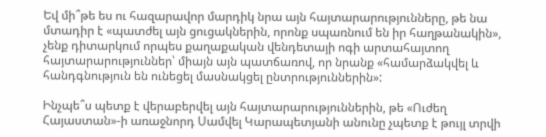Եվ մի՞թե ես ու հազարավոր մարդիկ նրա այն հայտարարությունները, թե նա մտադիր է «պատժել այն ցուցակներին, որոնք սպառնում են իր հաղթանակին», չենք դիտարկում որպես քաղաքական վենդետայի ոգի արտահայտող հայտարարություններ՝ միայն այն պատճառով, որ նրանք «համարձակվել և հանդգնություն են ունեցել մասնակցել ընտրություններին»:

Ինչպե՞ս պետք է վերաբերվել այն հայտարարություններին, թե «Ուժեղ Հայաստան»-ի առաջնորդ Սամվել Կարապետյանի անունը չպետք է թույլ տրվի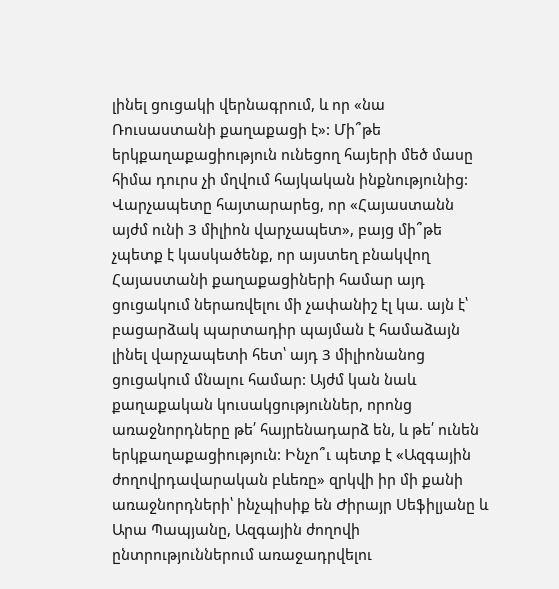լինել ցուցակի վերնագրում, և որ «նա Ռուսաստանի քաղաքացի է»: Մի՞թե երկքաղաքացիություն ունեցող հայերի մեծ մասը հիմա դուրս չի մղվում հայկական ինքնությունից: Վարչապետը հայտարարեց, որ «Հայաստանն այժմ ունի 3 միլիոն վարչապետ», բայց մի՞թե չպետք է կասկածենք, որ այստեղ բնակվող Հայաստանի քաղաքացիների համար այդ ցուցակում ներառվելու մի չափանիշ էլ կա. այն է՝ բացարձակ պարտադիր պայման է համաձայն լինել վարչապետի հետ՝ այդ 3 միլիոնանոց ցուցակում մնալու համար: Այժմ կան նաև քաղաքական կուսակցություններ, որոնց առաջնորդները թե՛ հայրենադարձ են, և թե՛ ունեն երկքաղաքացիություն: Ինչո՞ւ պետք է «Ազգային ժողովրդավարական բևեռը» զրկվի իր մի քանի առաջնորդների՝ ինչպիսիք են Ժիրայր Սեֆիլյանը և Արա Պապյանը, Ազգային ժողովի ընտրություններում առաջադրվելու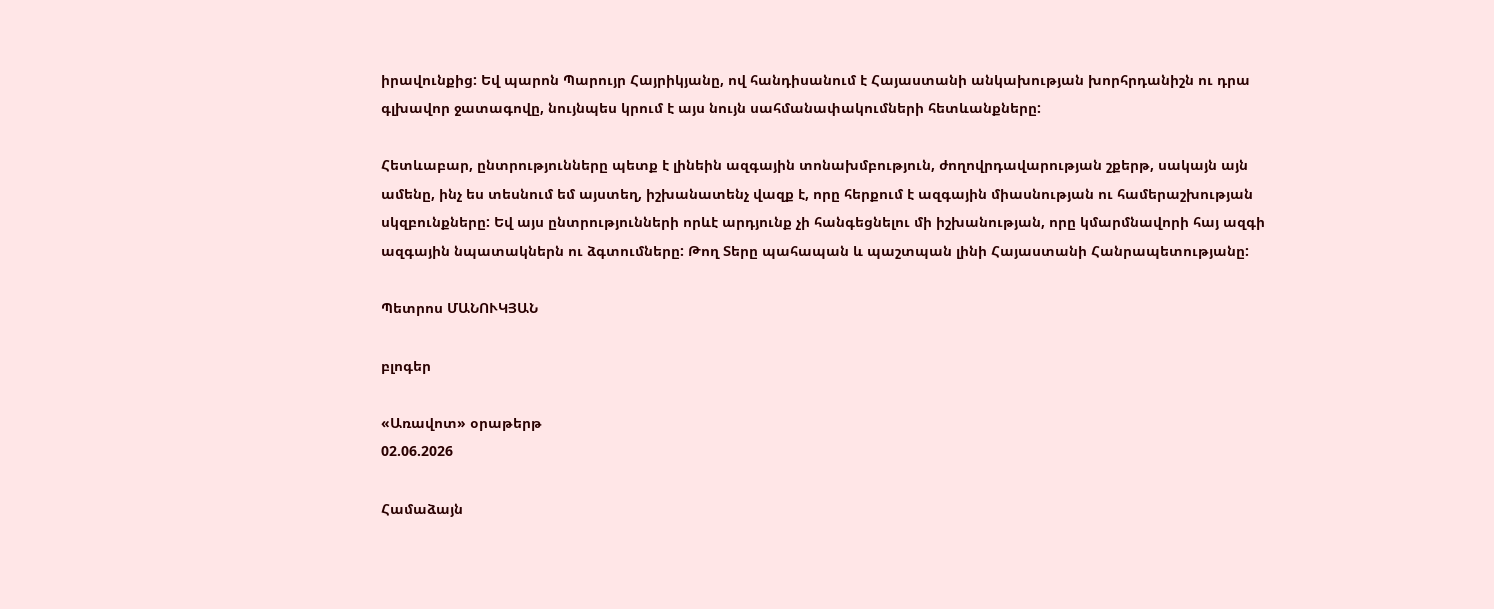իրավունքից: Եվ պարոն Պարույր Հայրիկյանը, ով հանդիսանում է Հայաստանի անկախության խորհրդանիշն ու դրա գլխավոր ջատագովը, նույնպես կրում է այս նույն սահմանափակումների հետևանքները:

Հետևաբար, ընտրությունները պետք է լինեին ազգային տոնախմբություն, ժողովրդավարության շքերթ, սակայն այն ամենը, ինչ ես տեսնում եմ այստեղ, իշխանատենչ վազք է, որը հերքում է ազգային միասնության ու համերաշխության սկզբունքները: Եվ այս ընտրությունների որևէ արդյունք չի հանգեցնելու մի իշխանության, որը կմարմնավորի հայ ազգի ազգային նպատակներն ու ձգտումները: Թող Տերը պահապան և պաշտպան լինի Հայաստանի Հանրապետությանը:

Պետրոս ՄԱՆՈՒԿՅԱՆ

բլոգեր

«Առավոտ» օրաթերթ
02.06.2026

Համաձայն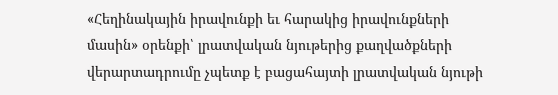«Հեղինակային իրավունքի եւ հարակից իրավունքների մասին» օրենքի՝ լրատվական նյութերից քաղվածքների վերարտադրումը չպետք է բացահայտի լրատվական նյութի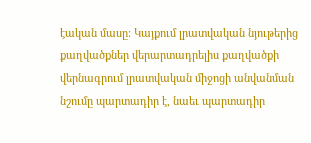էական մասը: Կայքում լրատվական նյութերից քաղվածքներ վերարտադրելիս քաղվածքի վերնագրում լրատվական միջոցի անվանման նշումը պարտադիր է, նաեւ պարտադիր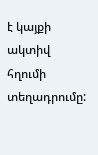է կայքի ակտիվ հղումի տեղադրումը: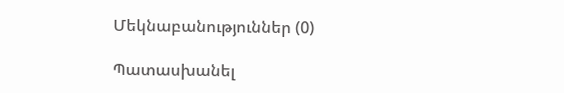Մեկնաբանություններ (0)

Պատասխանել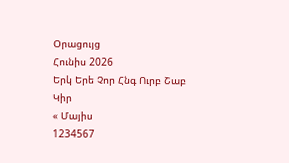Օրացույց
Հունիս 2026
Երկ Երե Չոր Հնգ Ուրբ Շաբ Կիր
« Մայիս
1234567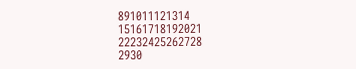891011121314
15161718192021
22232425262728
2930